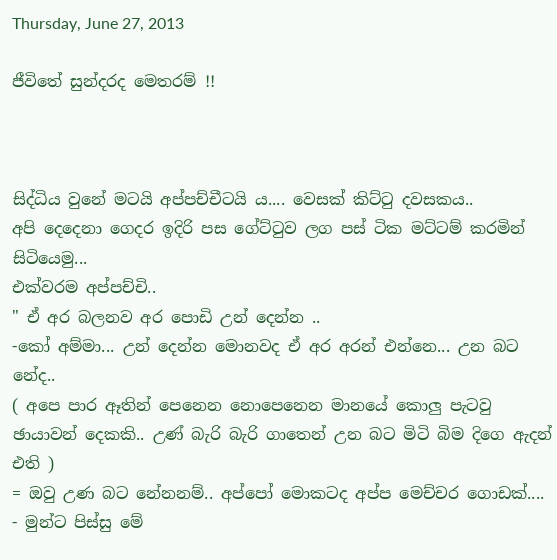Thursday, June 27, 2013

ජීවිතේ සුන්දරද මෙතරම් !!



සිද්ධිය වුනේ මටයි අප්පච්චීටයි ය.... වෙසක් කිට්ටු දවසකය..
අපි දෙදෙනා ගෙදර ඉදිරි පස ගේට්ටුව ලග පස් ටික මට්ටම් කරමින් සිටියෙමු...
එක්වරම අප්පච්චි..
" ඒ අර බලනව අර පොඩි උන් දෙන්න ..
-කෝ අම්මා... උන් දෙන්න මොනවද ඒ අර අරන් එන්නෙ... උන බට නේද..
( අපෙ පාර ඈතින් පෙනෙන නොපෙනෙන මානයේ කොලු පැටවු ඡායාවන් දෙකකි.. උණ් බැරි බැරි ගාතෙන් උන බට මිටි බිම දිගෙ ඇදන් එති )
= ඔවු උණ බට නේනනම්.. අප්පෝ මොකටද අප්ප මෙච්චර ගොඩක්....
- මුන්ට පිස්සු මේ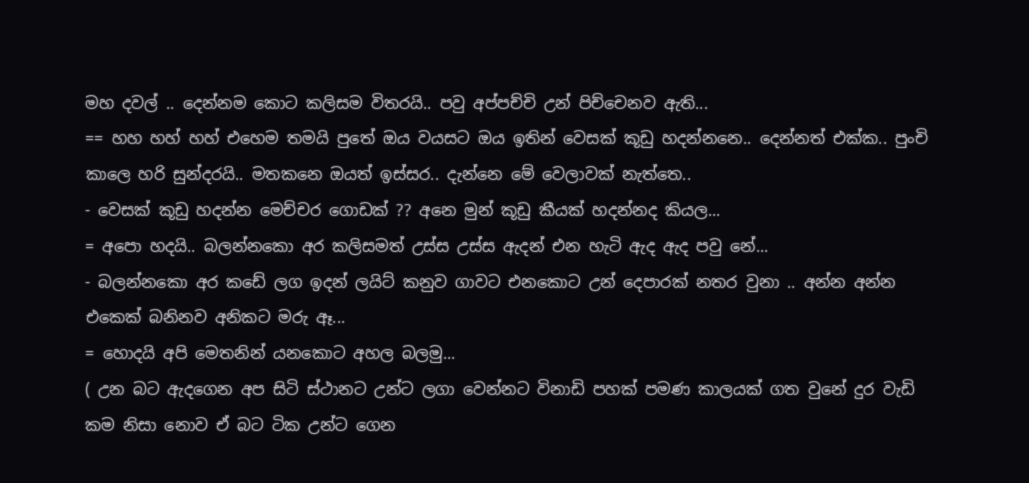මහ දවල් .. දෙන්නම කොට කලිසම විතරයි.. පවු අප්පච්චි උන් පිච්චෙනව ඇති...
== හහ හහ් හහ් එහෙම තමයි පුතේ ඔය වයසට ඔය ඉතින් වෙසක් කූඩු හදන්නනෙ.. දෙන්නත් එක්ක.. පුංචි කාලෙ හරි සුන්දරයි.. මතකනෙ ඔයත් ඉස්සර.. දැන්නෙ මේ වෙලාවක් නැත්තෙ..
- වෙසක් කූඩු හදන්න මෙච්චර ගොඩක් ?? අනෙ මුන් කූඩු කීයක් හදන්නද කියල...
= අපො හදයි.. බලන්නකො අර කලිසමත් උස්ස උස්ස ඇදන් එන හැටි ඇද ඇද පවු නේ...
- බලන්නකො අර කඩේ ලග ඉදන් ලයිට් කනුව ගාවට එනකොට උන් දෙපාරක් නතර වුනා .. අන්න අන්න එකෙක් බනිනව අනිකට මරු ඈ...
= හොදයි අපි මෙතනින් යනකොට අහල බලමු...
( උන බට ඇදගෙන අප සිටි ස්ථානට උන්ට ලගා වෙන්නට විනාඩි පහක් පමණ කාලයක් ගත වුනේ දුර වැඩි කම නිසා නොව ඒ බට ටික උන්ට ගෙන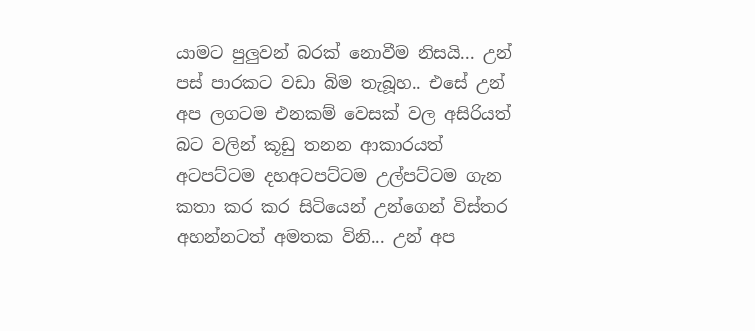යාමට පුලුවන් බරක් නොවීම නිසයි... උන් පස් පාරකට වඩා බිම තැබූහ.. එසේ උන් අප ලගටම එනකම් වෙසක් වල අසිරියත් බට වලින් කූඩු තනන ආකාරයත් අටපට්ටම දහඅටපට්ටම උල්පට්ටම ගැන කතා කර කර සිටියෙන් උන්ගෙන් විස්තර අහන්නටත් අමතක විනි... උන් අප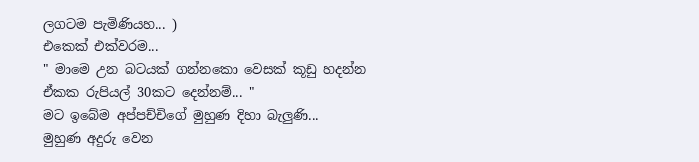ලගටම පැමිණියහ... )
එකෙක් එක්වරම...
" මාමෙ උන බටයක් ගන්නකො වෙසක් කූඩු හදන්න ඒකක රුපියල් 30කට දෙන්නම්... "
මට ඉබේම අප්පච්චිගේ මුහුණ දිහා බැලුණි...
මුහුණ අදුරු වෙන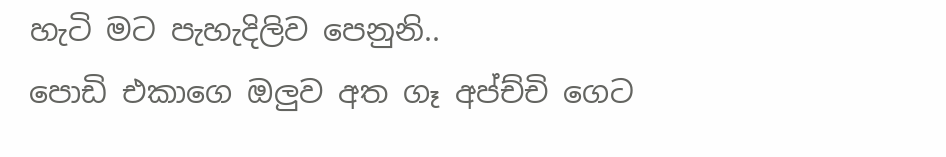හැටි මට පැහැදිලිව පෙනුනි..
පොඩි එකාගෙ ඔලුව අත ගෑ අප්ච්චි ගෙට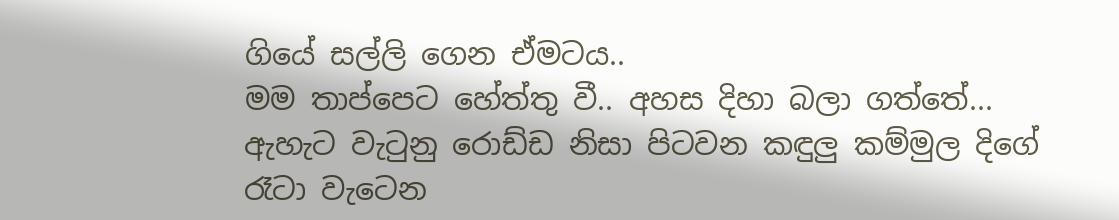ගියේ සල්ලි ගෙන ඒමටය..
මම තාප්පෙට හේත්තු වී.. අහස දිහා බලා ගත්තේ... ඇහැට වැටුනු රොඩ්ඩ නිසා පිටවන කඳුලු කම්මුල දිගේ රෑටා වැටෙන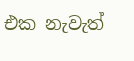එක නැවැත්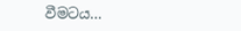වීමටය...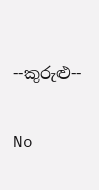--කුරුළු--

No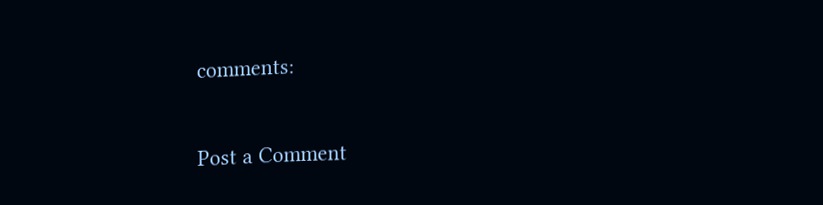comments:

Post a Comment